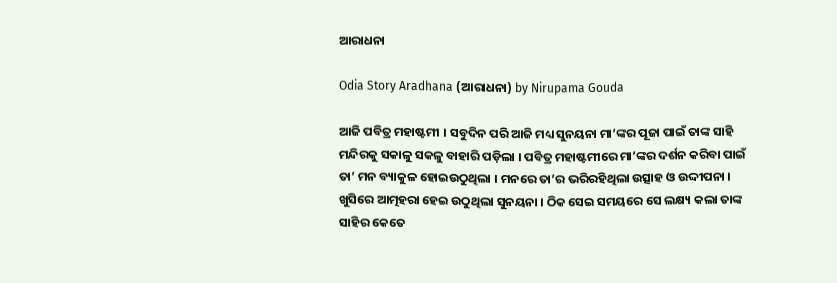ଆରାଧନା

Odia Story Aradhana (ଆରାଧନା) by Nirupama Gouda

ଆଜି ପବିତ୍ର ମହାଷ୍ଟମୀ । ସବୁଦିନ ପରି ଆଜି ମଧ୍ୟ ସୁନୟନା ମା’ଙ୍କର ପୂଜା ପାଇଁ ତାଙ୍କ ସାହି ମନ୍ଦିରକୁ ସକାଳୁ ସକଳୁ ବାହାରି ପଡ଼ିଲା । ପବିତ୍ର ମହାଷ୍ଟମୀରେ ମା’ଙ୍କର ଦର୍ଶନ କରିବା ପାଇଁ ତା’ ମନ ବ୍ୟାକୁଳ ହୋଇଉଠୁଥିଲା । ମନରେ ତା’ର ଭରିରହିଥିଲା ଉତ୍ସାହ ଓ ଉଦ୍ଦୀପନା । ଖୁସିରେ ଆତ୍ମହରା ହେଇ ଉଠୁଥିଲା ସୁନୟନା । ଠିକ ସେଇ ସମୟରେ ସେ ଲକ୍ଷ୍ୟ କଲା ତାଙ୍କ ସାହିର କେତେ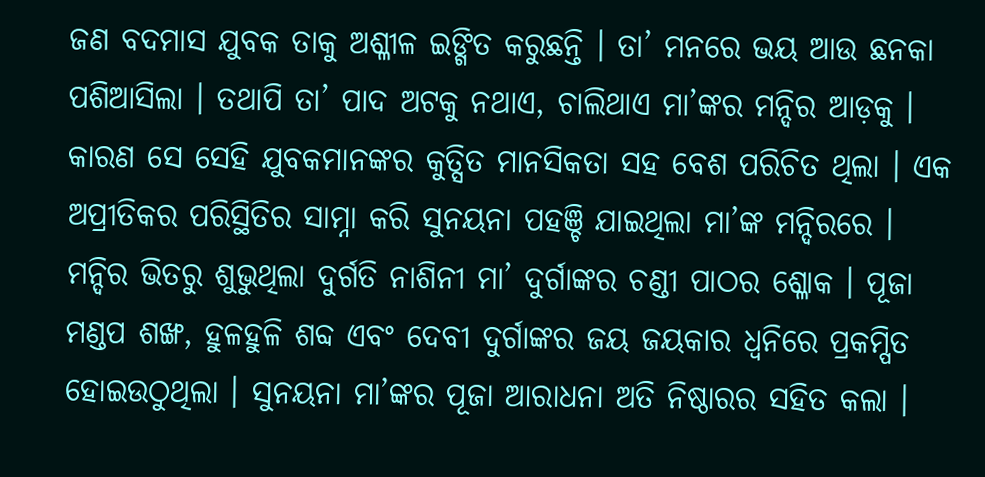ଜଣ ବଦମାସ ଯୁବକ ତାକୁ ଅଶ୍ଳୀଳ ଇଙ୍ଗିତ କରୁଛନ୍ତି । ତା’ ମନରେ ଭୟ ଆଉ ଛନକା ପଶିଆସିଲା । ତଥାପି ତା’ ପାଦ ଅଟକୁ ନଥାଏ, ଚାଲିଥାଏ ମା’ଙ୍କର ମନ୍ଦିର ଆଡ଼କୁ । କାରଣ ସେ ସେହି ଯୁବକମାନଙ୍କର କୁତ୍ସିତ ମାନସିକତା ସହ ବେଶ ପରିଚିତ ଥିଲା । ଏକ ଅପ୍ରୀତିକର ପରିସ୍ଥିତିର ସାମ୍ନା କରି ସୁନୟନା ପହଞ୍ଚି ଯାଇଥିଲା ମା’ଙ୍କ ମନ୍ଦିରରେ । ମନ୍ଦିର ଭିତରୁ ଶୁଭୁଥିଲା ଦୁର୍ଗତି ନାଶିନୀ ମା’ ଦୁର୍ଗାଙ୍କର ଚଣ୍ଡୀ ପାଠର ଶ୍ଳୋକ । ପୂଜା ମଣ୍ଡପ ଶଙ୍ଖ, ହୁଳହୁଳି ଶବ୍ଦ ଏବଂ ଦେବୀ ଦୁର୍ଗାଙ୍କର ଜୟ ଜୟକାର ଧ୍ୱନିରେ ପ୍ରକମ୍ପିତ ହୋଇଉଠୁଥିଲା । ସୁନୟନା ମା’ଙ୍କର ପୂଜା ଆରାଧନା ଅତି ନିଷ୍ଠାରର ସହିତ କଲା ।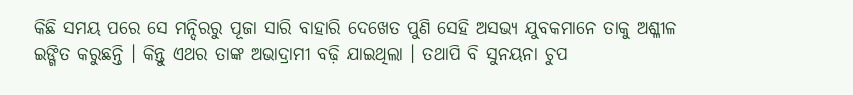କିଛି ସମୟ ପରେ ସେ ମନ୍ଦିରରୁ ପୂଜା ସାରି ବାହାରି ଦେଖେତ ପୁଣି ସେହି ଅସଭ୍ୟ ଯୁବକମାନେ ତାକୁ ଅଶ୍ଳୀଳ ଇଙ୍ଗିତ କରୁଛନ୍ତି । କିନ୍ତୁ ଏଥର ତାଙ୍କ ଅଭାଦ୍ରାମୀ ବଢ଼ି ଯାଇଥିଲା । ତଥାପି ବି ସୁନୟନା ଚୁପ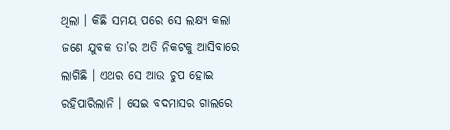ଥିଲା । କିଛି ସମୟ ପରେ ସେ ଲକ୍ଷ୍ୟ କଲା ଜଣେ ଯୁବକ ତା’ର ଅତି ନିକଟକୁ ଆସିବାରେ ଲାଗିଛି । ଏଥର ସେ ଆଉ ଚୁପ ହୋଇ ରହିପାରିଲାନି । ସେଇ ବଦମାସର ଗାଲରେ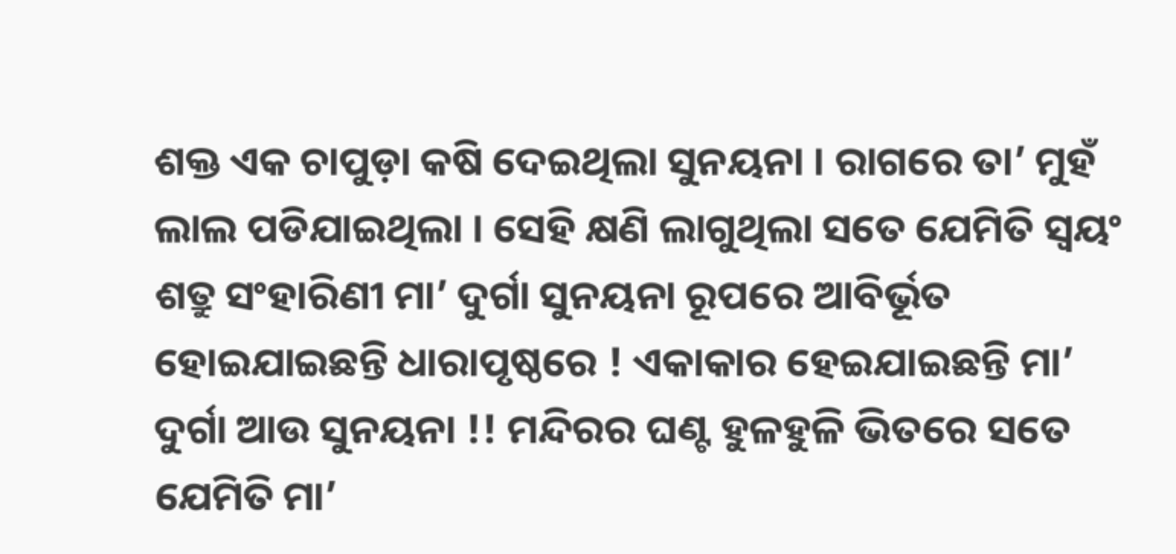ଶକ୍ତ ଏକ ଚାପୁଡ଼ା କଷି ଦେଇଥିଲା ସୁନୟନା । ରାଗରେ ତା’ ମୁହଁ ଲାଲ ପଡିଯାଇଥିଲା । ସେହି କ୍ଷଣି ଲାଗୁଥିଲା ସତେ ଯେମିତି ସ୍ୱୟଂ ଶତ୍ରୁ ସଂହାରିଣୀ ମା’ ଦୁର୍ଗା ସୁନୟନା ରୂପରେ ଆବିର୍ଭୂତ ହୋଇଯାଇଛନ୍ତି ଧାରାପୃଷ୍ଠରେ ! ଏକାକାର ହେଇଯାଇଛନ୍ତି ମା’ ଦୁର୍ଗା ଆଉ ସୁନୟନା !! ମନ୍ଦିରର ଘଣ୍ଟ ହୁଳହୁଳି ଭିତରେ ସତେ ଯେମିତି ମା’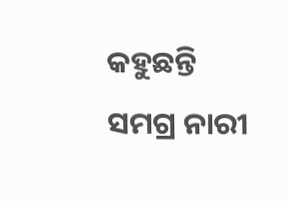କହୁଛନ୍ତି ସମଗ୍ର ନାରୀ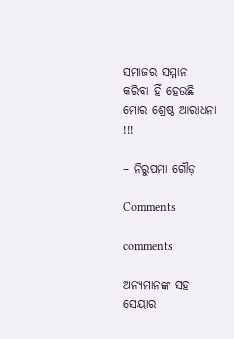ସମାଜର ସମ୍ମାନ କରିବା ହିଁ ହେଉଛି ମୋର ଶ୍ରେଷ୍ଠ ଆରାଧନା !!!

– ନିରୁପମା ଗୌଡ଼

Comments

comments

ଅନ୍ୟମାନଙ୍କ ସହ ସେୟାର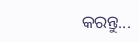କରନ୍ତୁ...